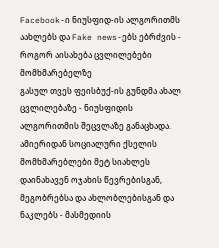Facebook-ი ნიუსფიდ-ის ალგორითმს აახლებს და Fake news-ებს ებრძვის - როგორ აისახება ცვლილებები მომხმარებელზე
გასულ თვეს ფეისბუქ-ის გუნდმა ახალ ცვლილებაზე - ნიუსფიდის ალგორითმის შეცვლაზე განაცხადა. ამიერიდან სოციალური ქსელის მომხმარებლები მეტ სიახლეს დაინახავენ ოჯახის წევრებისგან, მეგობრებსა და ახლობლებისგან და ნაკლებს - მასმედიის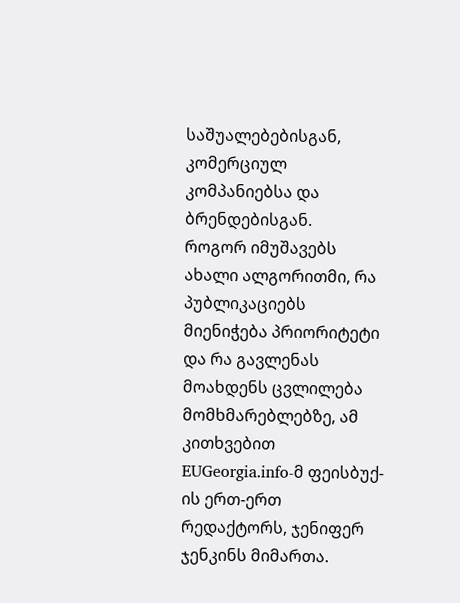საშუალებებისგან, კომერციულ კომპანიებსა და ბრენდებისგან.
როგორ იმუშავებს ახალი ალგორითმი, რა პუბლიკაციებს მიენიჭება პრიორიტეტი და რა გავლენას მოახდენს ცვლილება მომხმარებლებზე, ამ კითხვებით EUGeorgia.info-მ ფეისბუქ-ის ერთ-ერთ რედაქტორს, ჯენიფერ ჯენკინს მიმართა.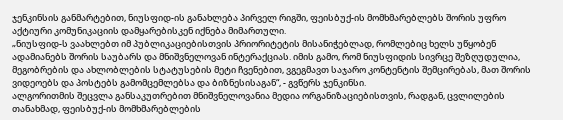ჯენკინსის განმარტებით, ნიუსფიდ-ის განახლება პირველ რიგში, ფეისბუქ-ის მომხმარებლებს შორის უფრო აქტიური კომუნიკაციის დამყარებისკენ იქნება მიმართული.
„ნიუსფიდ-ს ვაახლებთ იმ პუბლიკაციებისთვის პრიორიტეტის მისანიჭებლად, რომლებიც ხელს უწყობენ ადამიანებს შორის საუბარს და მნიშვნელოვან ინტერაქციას. იმის გამო, რომ ნიუსფიდის სივრცე შეზღუდულია, მეგობრების და ახლობლების სტატუსების მეტი ჩვენებით, ვგეგმავთ საჯარო კონტენტის შემცირებას, მათ შორის ვიდეოებს და პოსტებს გამომცემლებსა და ბიზნესისაგან“, - გვწერს ჯენკინსი.
ალგორითმის შეცვლა განსაკუთრებით მნიშვნელოვანია მედია ორგანიზაციებისთვის, რადგან, ცვლილების თანახმად, ფეისბუქ-ის მომხმარებლების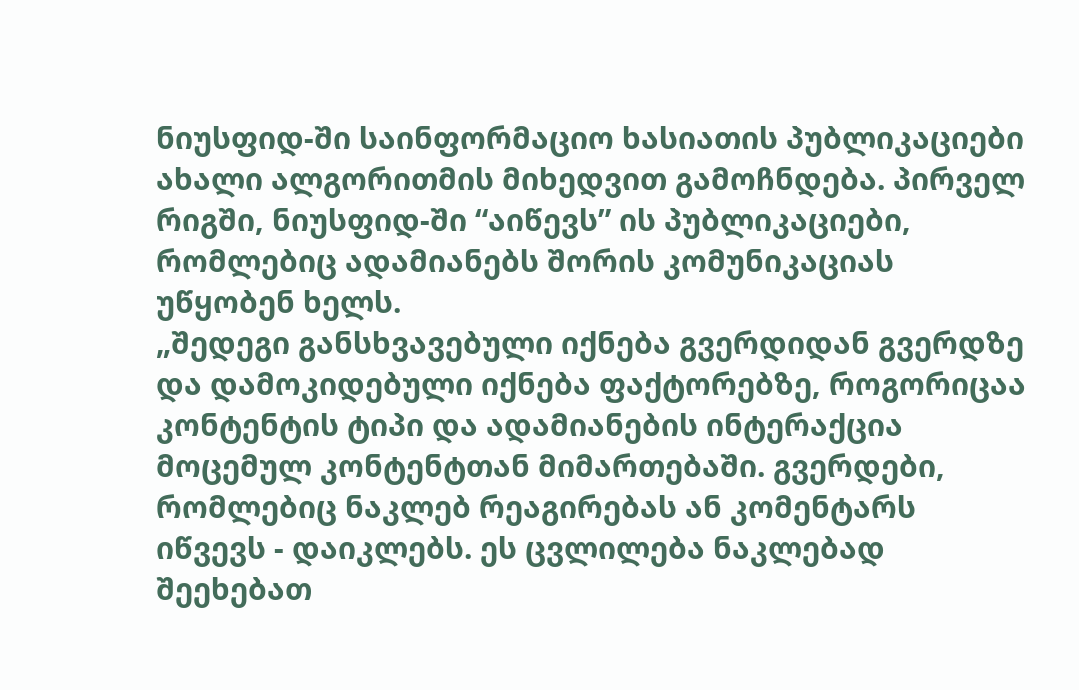ნიუსფიდ-ში საინფორმაციო ხასიათის პუბლიკაციები ახალი ალგორითმის მიხედვით გამოჩნდება. პირველ რიგში, ნიუსფიდ-ში “აიწევს” ის პუბლიკაციები, რომლებიც ადამიანებს შორის კომუნიკაციას უწყობენ ხელს.
„შედეგი განსხვავებული იქნება გვერდიდან გვერდზე და დამოკიდებული იქნება ფაქტორებზე, როგორიცაა კონტენტის ტიპი და ადამიანების ინტერაქცია მოცემულ კონტენტთან მიმართებაში. გვერდები, რომლებიც ნაკლებ რეაგირებას ან კომენტარს იწვევს - დაიკლებს. ეს ცვლილება ნაკლებად შეეხებათ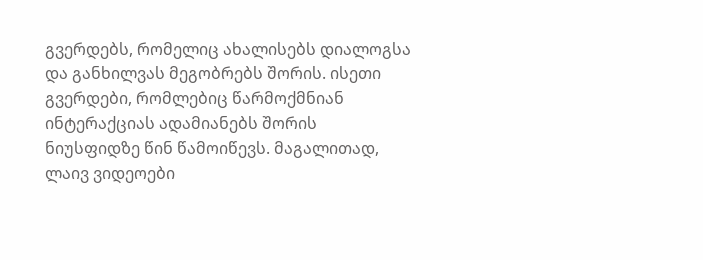გვერდებს, რომელიც ახალისებს დიალოგსა და განხილვას მეგობრებს შორის. ისეთი გვერდები, რომლებიც წარმოქმნიან ინტერაქციას ადამიანებს შორის ნიუსფიდზე წინ წამოიწევს. მაგალითად, ლაივ ვიდეოები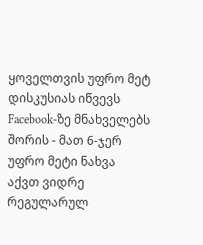ყოველთვის უფრო მეტ დისკუსიას იწვევს Facebook-ზე მნახველებს შორის - მათ 6-ჯერ უფრო მეტი ნახვა აქვთ ვიდრე რეგულარულ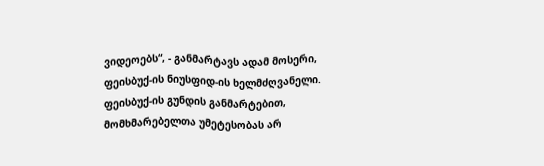ვიდეოებს“, - განმარტავს ადამ მოსერი, ფეისბუქ-ის ნიუსფიდ-ის ხელმძღვანელი.
ფეისბუქ-ის გუნდის განმარტებით, მომხმარებელთა უმეტესობას არ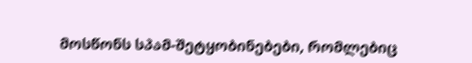მოსწონს სპამ-შეტყობინებები, რომლებიც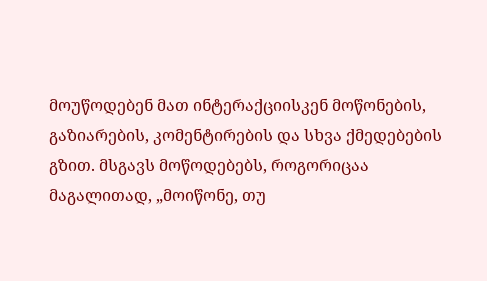მოუწოდებენ მათ ინტერაქციისკენ მოწონების, გაზიარების, კომენტირების და სხვა ქმედებების გზით. მსგავს მოწოდებებს, როგორიცაა მაგალითად, „მოიწონე, თუ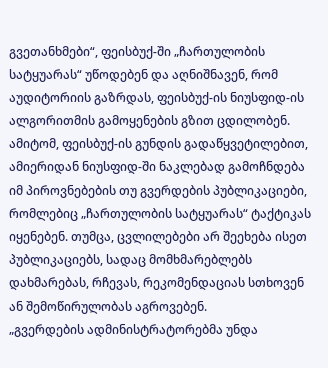გვეთანხმები“, ფეისბუქ-ში „ჩართულობის სატყუარას“ უწოდებენ და აღნიშნავენ, რომ აუდიტორიის გაზრდას, ფეისბუქ-ის ნიუსფიდ-ის ალგორითმის გამოყენების გზით ცდილობენ. ამიტომ, ფეისბუქ-ის გუნდის გადაწყვეტილებით, ამიერიდან ნიუსფიდ-ში ნაკლებად გამოჩნდება იმ პიროვნებების თუ გვერდების პუბლიკაციები, რომლებიც „ჩართულობის სატყუარას“ ტაქტიკას იყენებენ. თუმცა, ცვლილებები არ შეეხება ისეთ პუბლიკაციებს, სადაც მომხმარებლებს დახმარებას, რჩევას, რეკომენდაციას სთხოვენ ან შემოწირულობას აგროვებენ.
„გვერდების ადმინისტრატორებმა უნდა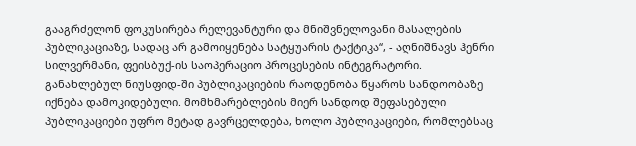გააგრძელონ ფოკუსირება რელევანტური და მნიშვნელოვანი მასალების პუბლიკაციაზე, სადაც არ გამოიყენება სატყუარის ტაქტიკა“, - აღნიშნავს ჰენრი სილვერმანი, ფეისბუქ-ის საოპერაციო პროცესების ინტეგრატორი.
განახლებულ ნიუსფიდ-ში პუბლიკაციების რაოდენობა წყაროს სანდოობაზე იქნება დამოკიდებული. მომხმარებლების მიერ სანდოდ შეფასებული პუბლიკაციები უფრო მეტად გავრცელდება, ხოლო პუბლიკაციები, რომლებსაც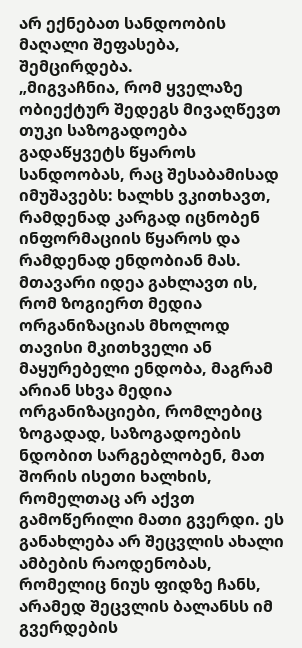არ ექნებათ სანდოობის მაღალი შეფასება, შემცირდება.
„მიგვაჩნია, რომ ყველაზე ობიექტურ შედეგს მივაღწევთ თუკი საზოგადოება გადაწყვეტს წყაროს სანდოობას, რაც შესაბამისად იმუშავებს: ხალხს ვკითხავთ, რამდენად კარგად იცნობენ ინფორმაციის წყაროს და რამდენად ენდობიან მას. მთავარი იდეა გახლავთ ის, რომ ზოგიერთ მედია ორგანიზაციას მხოლოდ თავისი მკითხველი ან მაყურებელი ენდობა, მაგრამ არიან სხვა მედია ორგანიზაციები, რომლებიც ზოგადად, საზოგადოების ნდობით სარგებლობენ, მათ შორის ისეთი ხალხის, რომელთაც არ აქვთ გამოწერილი მათი გვერდი. ეს განახლება არ შეცვლის ახალი ამბების რაოდენობას, რომელიც ნიუს ფიდზე ჩანს, არამედ შეცვლის ბალანსს იმ გვერდების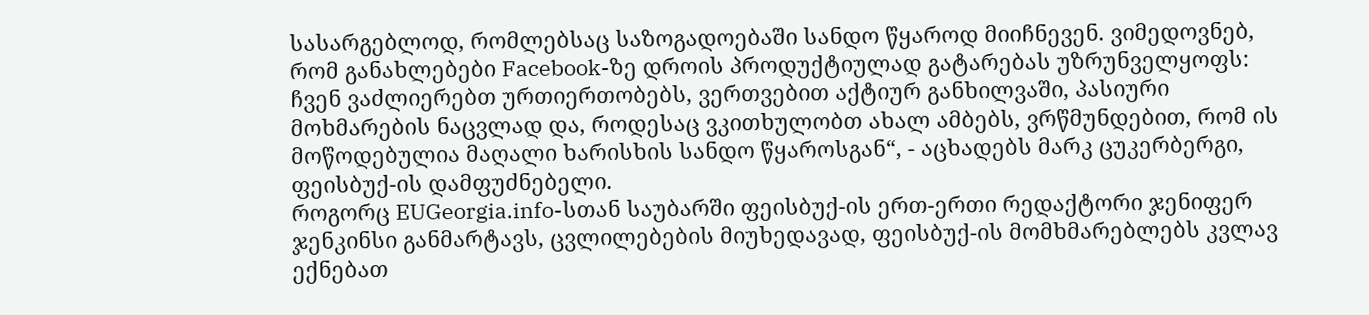სასარგებლოდ, რომლებსაც საზოგადოებაში სანდო წყაროდ მიიჩნევენ. ვიმედოვნებ, რომ განახლებები Facebook-ზე დროის პროდუქტიულად გატარებას უზრუნველყოფს: ჩვენ ვაძლიერებთ ურთიერთობებს, ვერთვებით აქტიურ განხილვაში, პასიური მოხმარების ნაცვლად და, როდესაც ვკითხულობთ ახალ ამბებს, ვრწმუნდებით, რომ ის მოწოდებულია მაღალი ხარისხის სანდო წყაროსგან“, - აცხადებს მარკ ცუკერბერგი, ფეისბუქ-ის დამფუძნებელი.
როგორც EUGeorgia.info-სთან საუბარში ფეისბუქ-ის ერთ-ერთი რედაქტორი ჯენიფერ ჯენკინსი განმარტავს, ცვლილებების მიუხედავად, ფეისბუქ-ის მომხმარებლებს კვლავ ექნებათ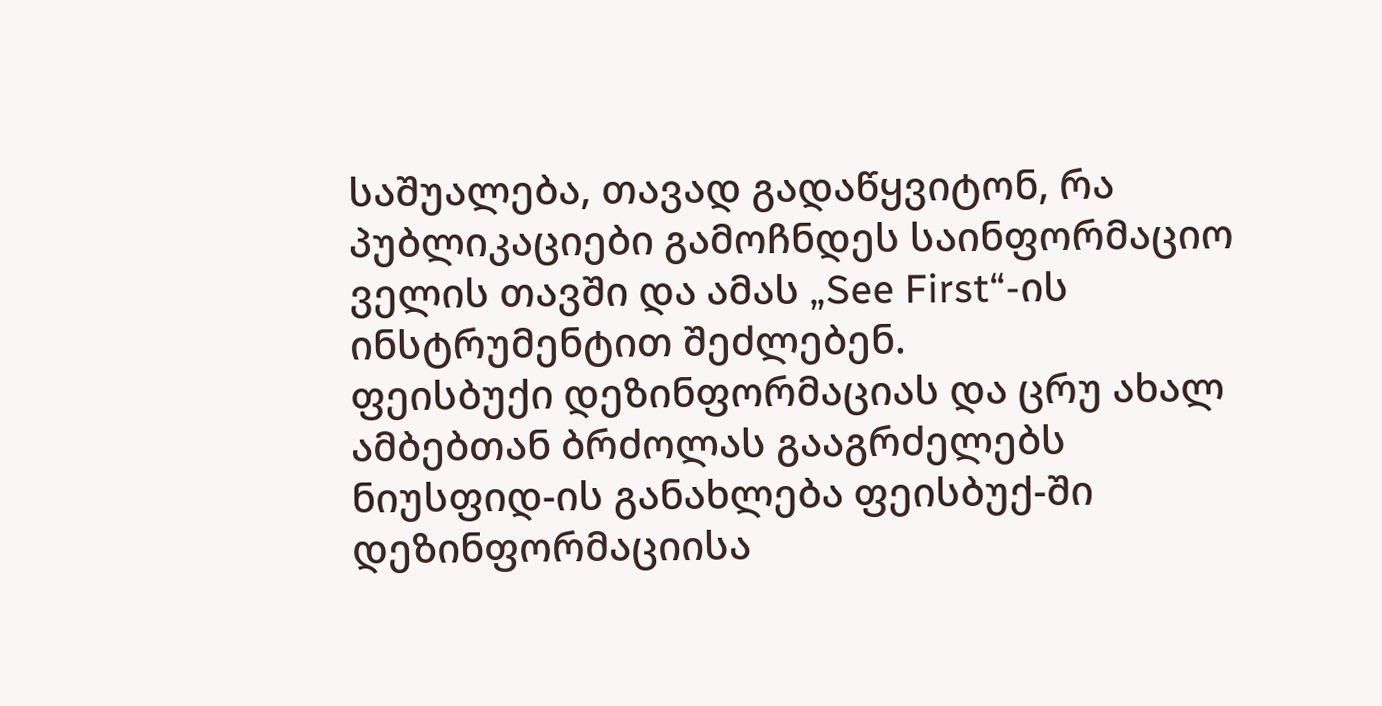საშუალება, თავად გადაწყვიტონ, რა პუბლიკაციები გამოჩნდეს საინფორმაციო ველის თავში და ამას „See First“-ის ინსტრუმენტით შეძლებენ.
ფეისბუქი დეზინფორმაციას და ცრუ ახალ ამბებთან ბრძოლას გააგრძელებს
ნიუსფიდ-ის განახლება ფეისბუქ-ში დეზინფორმაციისა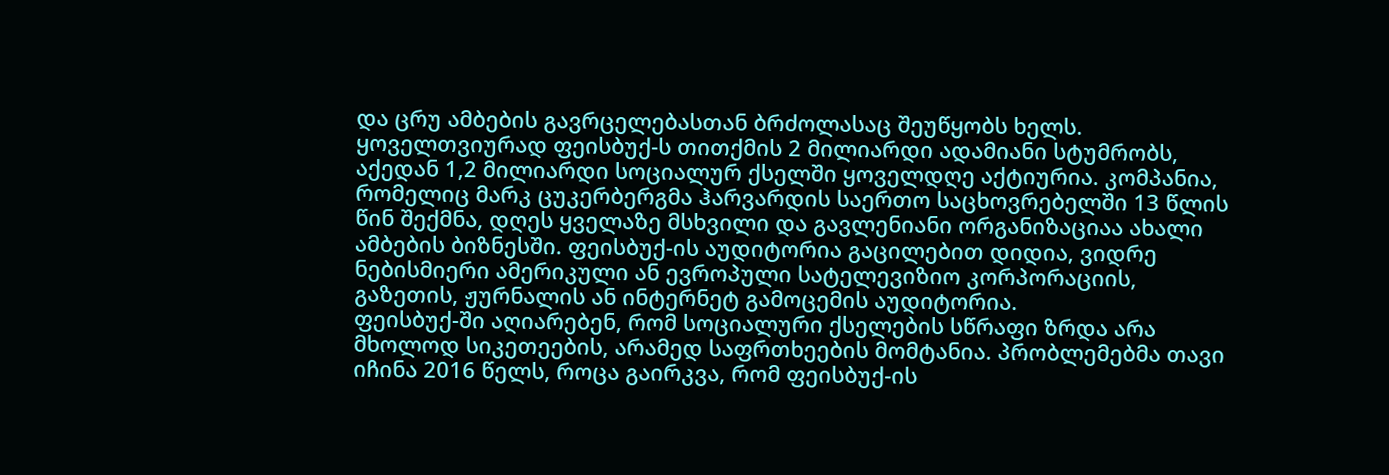და ცრუ ამბების გავრცელებასთან ბრძოლასაც შეუწყობს ხელს. ყოველთვიურად ფეისბუქ-ს თითქმის 2 მილიარდი ადამიანი სტუმრობს, აქედან 1,2 მილიარდი სოციალურ ქსელში ყოველდღე აქტიურია. კომპანია, რომელიც მარკ ცუკერბერგმა ჰარვარდის საერთო საცხოვრებელში 13 წლის წინ შექმნა, დღეს ყველაზე მსხვილი და გავლენიანი ორგანიზაციაა ახალი ამბების ბიზნესში. ფეისბუქ-ის აუდიტორია გაცილებით დიდია, ვიდრე ნებისმიერი ამერიკული ან ევროპული სატელევიზიო კორპორაციის, გაზეთის, ჟურნალის ან ინტერნეტ გამოცემის აუდიტორია.
ფეისბუქ-ში აღიარებენ, რომ სოციალური ქსელების სწრაფი ზრდა არა მხოლოდ სიკეთეების, არამედ საფრთხეების მომტანია. პრობლემებმა თავი იჩინა 2016 წელს, როცა გაირკვა, რომ ფეისბუქ-ის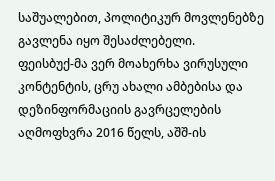საშუალებით, პოლიტიკურ მოვლენებზე გავლენა იყო შესაძლებელი.
ფეისბუქ-მა ვერ მოახერხა ვირუსული კონტენტის, ცრუ ახალი ამბებისა და დეზინფორმაციის გავრცელების აღმოფხვრა 2016 წელს, აშშ-ის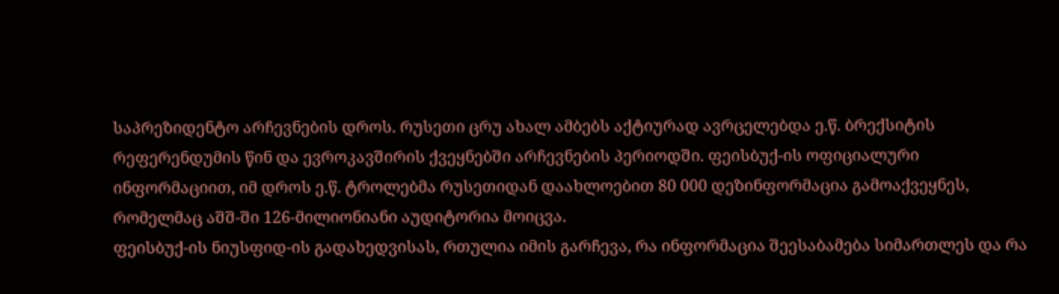საპრეზიდენტო არჩევნების დროს. რუსეთი ცრუ ახალ ამბებს აქტიურად ავრცელებდა ე.წ. ბრექსიტის რეფერენდუმის წინ და ევროკავშირის ქვეყნებში არჩევნების პერიოდში. ფეისბუქ-ის ოფიციალური ინფორმაციით, იმ დროს ე.წ. ტროლებმა რუსეთიდან დაახლოებით 80 000 დეზინფორმაცია გამოაქვეყნეს, რომელმაც აშშ-ში 126-მილიონიანი აუდიტორია მოიცვა.
ფეისბუქ-ის ნიუსფიდ-ის გადახედვისას, რთულია იმის გარჩევა, რა ინფორმაცია შეესაბამება სიმართლეს და რა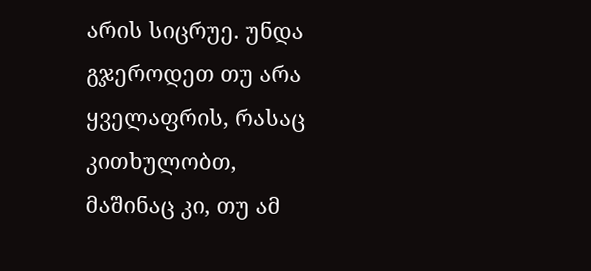არის სიცრუე. უნდა გჯეროდეთ თუ არა ყველაფრის, რასაც კითხულობთ, მაშინაც კი, თუ ამ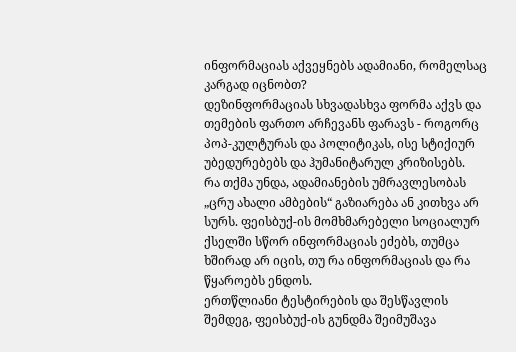ინფორმაციას აქვეყნებს ადამიანი, რომელსაც კარგად იცნობთ?
დეზინფორმაციას სხვადასხვა ფორმა აქვს და თემების ფართო არჩევანს ფარავს - როგორც პოპ-კულტურას და პოლიტიკას, ისე სტიქიურ უბედურებებს და ჰუმანიტარულ კრიზისებს.
რა თქმა უნდა, ადამიანების უმრავლესობას „ცრუ ახალი ამბების“ გაზიარება ან კითხვა არ სურს. ფეისბუქ-ის მომხმარებელი სოციალურ ქსელში სწორ ინფორმაციას ეძებს, თუმცა ხშირად არ იცის, თუ რა ინფორმაციას და რა წყაროებს ენდოს.
ერთწლიანი ტესტირების და შესწავლის შემდეგ, ფეისბუქ-ის გუნდმა შეიმუშავა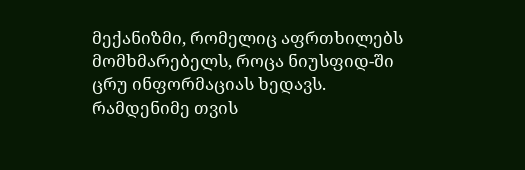მექანიზმი, რომელიც აფრთხილებს მომხმარებელს, როცა ნიუსფიდ-ში ცრუ ინფორმაციას ხედავს. რამდენიმე თვის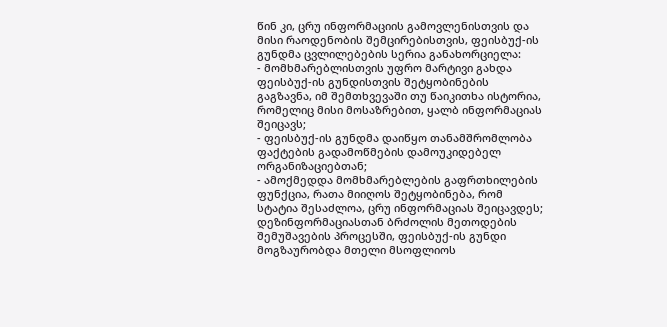წინ კი, ცრუ ინფორმაციის გამოვლენისთვის და მისი რაოდენობის შემცირებისთვის, ფეისბუქ-ის გუნდმა ცვლილებების სერია განახორციელა:
- მომხმარებლისთვის უფრო მარტივი გახდა ფეისბუქ-ის გუნდისთვის შეტყობინების გაგზავნა, იმ შემთხვევაში თუ წაიკითხა ისტორია, რომელიც მისი მოსაზრებით, ყალბ ინფორმაციას შეიცავს;
- ფეისბუქ-ის გუნდმა დაიწყო თანამშრომლობა ფაქტების გადამოწმების დამოუკიდებელ ორგანიზაციებთან;
- ამოქმედდა მომხმარებლების გაფრთხილების ფუნქცია, რათა მიიღოს შეტყობინება, რომ სტატია შესაძლოა, ცრუ ინფორმაციას შეიცავდეს;
დეზინფორმაციასთან ბრძოლის მეთოდების შემუშავების პროცესში, ფეისბუქ-ის გუნდი მოგზაურობდა მთელი მსოფლიოს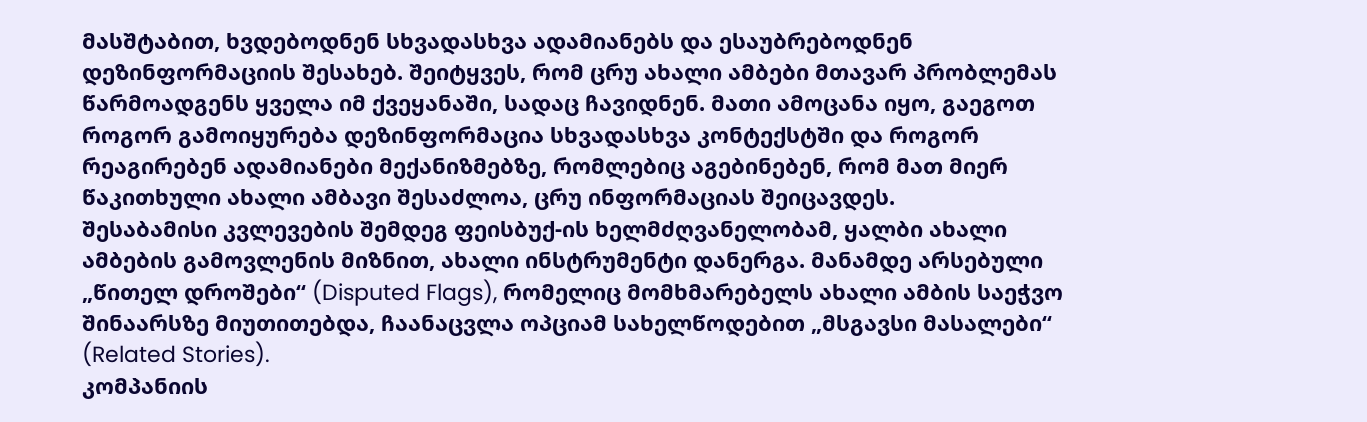მასშტაბით, ხვდებოდნენ სხვადასხვა ადამიანებს და ესაუბრებოდნენ დეზინფორმაციის შესახებ. შეიტყვეს, რომ ცრუ ახალი ამბები მთავარ პრობლემას წარმოადგენს ყველა იმ ქვეყანაში, სადაც ჩავიდნენ. მათი ამოცანა იყო, გაეგოთ როგორ გამოიყურება დეზინფორმაცია სხვადასხვა კონტექსტში და როგორ რეაგირებენ ადამიანები მექანიზმებზე, რომლებიც აგებინებენ, რომ მათ მიერ წაკითხული ახალი ამბავი შესაძლოა, ცრუ ინფორმაციას შეიცავდეს.
შესაბამისი კვლევების შემდეგ ფეისბუქ-ის ხელმძღვანელობამ, ყალბი ახალი ამბების გამოვლენის მიზნით, ახალი ინსტრუმენტი დანერგა. მანამდე არსებული „წითელ დროშები“ (Disputed Flags), რომელიც მომხმარებელს ახალი ამბის საეჭვო შინაარსზე მიუთითებდა, ჩაანაცვლა ოპციამ სახელწოდებით „მსგავსი მასალები“ (Related Stories).
კომპანიის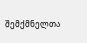შემქმნელთა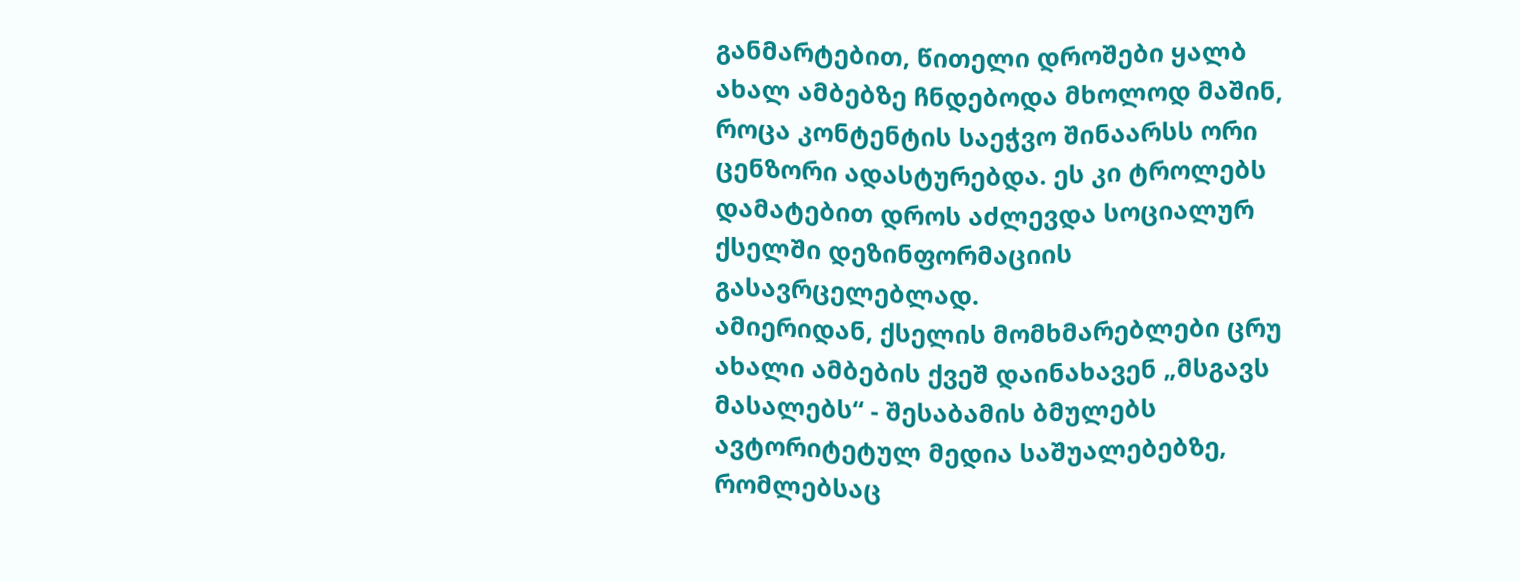განმარტებით, წითელი დროშები ყალბ ახალ ამბებზე ჩნდებოდა მხოლოდ მაშინ, როცა კონტენტის საეჭვო შინაარსს ორი ცენზორი ადასტურებდა. ეს კი ტროლებს დამატებით დროს აძლევდა სოციალურ ქსელში დეზინფორმაციის გასავრცელებლად.
ამიერიდან, ქსელის მომხმარებლები ცრუ ახალი ამბების ქვეშ დაინახავენ „მსგავს მასალებს“ - შესაბამის ბმულებს ავტორიტეტულ მედია საშუალებებზე, რომლებსაც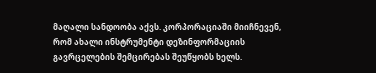მაღალი სანდოობა აქვს. კორპორაციაში მიიჩნევენ, რომ ახალი ინსტრუმენტი დეზინფორმაციის გავრცელების შემცირებას შეუწყობს ხელს.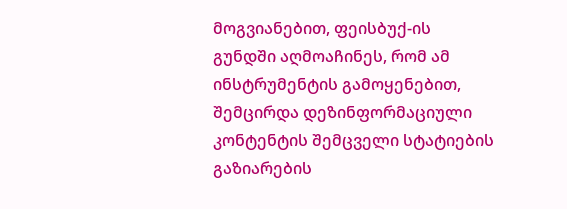მოგვიანებით, ფეისბუქ-ის გუნდში აღმოაჩინეს, რომ ამ ინსტრუმენტის გამოყენებით, შემცირდა დეზინფორმაციული კონტენტის შემცველი სტატიების გაზიარების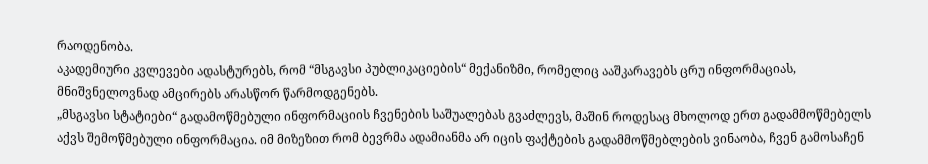რაოდენობა.
აკადემიური კვლევები ადასტურებს, რომ “მსგავსი პუბლიკაციების“ მექანიზმი, რომელიც ააშკარავებს ცრუ ინფორმაციას, მნიშვნელოვნად ამცირებს არასწორ წარმოდგენებს.
„მსგავსი სტატიები“ გადამოწმებული ინფორმაციის ჩვენების საშუალებას გვაძლევს, მაშინ როდესაც მხოლოდ ერთ გადამმოწმებელს აქვს შემოწმებული ინფორმაცია. იმ მიზეზით რომ ბევრმა ადამიანმა არ იცის ფაქტების გადამმოწმებლების ვინაობა, ჩვენ გამოსაჩენ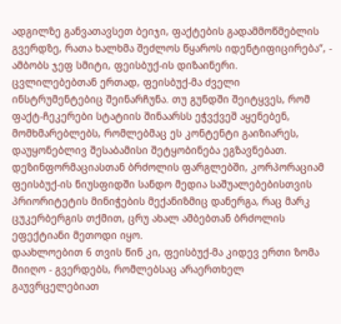ადგილზე განვათავსეთ ბეიჯი, ფაქტების გადამმოწმებლის გვერდზე, რათა ხალხმა შეძლოს წყაროს იდენტიფიცირება“, - ამბობს ჯეფ სმიტი, ფეისბუქ-ის დიზაინერი.
ცვლილებებთან ერთად, ფეისბუქ-მა ძველი ინსტრუმენტებიც შეინარჩუნა. თუ გუნდში შეიტყვეს, რომ ფაქტ-ჩეკერები სტატიის შინაარსს ეჭვქვეშ აყენებენ, მომხმარებლებს, რომლებმაც ეს კონტენტი გაიზიარეს, დაუყონებლივ შესაბამისი შეტყობინება ეგზავნებათ.
დეზინფორმაციასთან ბრძოლის ფარგლებში, კორპორაციამ ფეისბუქ-ის ნიუსფიდში სანდო მედია საშუალებებისთვის პრიორიტეტის მინიჭების მექანიზმიც დანერგა, რაც მარკ ცუკერბერგის თქმით, ცრუ ახალ ამბებთან ბრძოლის ეფექტიანი მეთოდი იყო.
დაახლოებით 6 თვის წინ კი, ფეისბუქ-მა კიდევ ერთი ზომა მიიღო - გვერდებს, რომლებსაც არაერთხელ გაუვრცელებიათ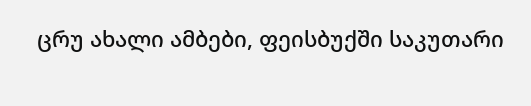ცრუ ახალი ამბები, ფეისბუქში საკუთარი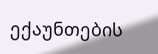ექაუნთების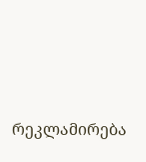რეკლამირება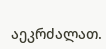აეკრძალათ.